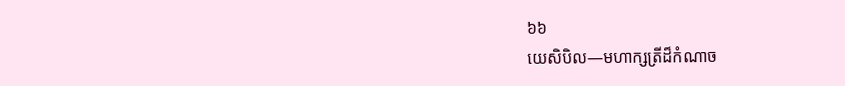៦៦
យេសិបិល—មហាក្សត្រីដ៏កំណាច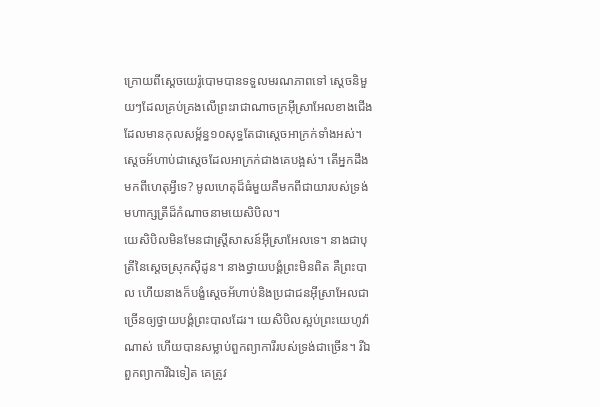ក្រោយពីស្តេចយេរ៉ូបោមបានទទួលមរណភាពទៅ ស្តេចនិមួយៗដែលគ្រប់គ្រងលើព្រះរាជាណាចក្រអ៊ីស្រាអែលខាងជើងដែលមានកុលសម្ព័ន្ធ១០សុទ្ធតែជាស្តេចអាក្រក់ទាំងអស់។ ស្តេចអ័ហាប់ជាស្តេចដែលអាក្រក់ជាងគេបង្អស់។ តើអ្នកដឹងមកពីហេតុអ្វីទេ? មូលហេតុដ៏ធំមួយគឺមកពីជាយារបស់ទ្រង់ មហាក្សត្រីដ៏កំណាចនាមយេសិបិល។
យេសិបិលមិនមែនជាស្ត្រីសាសន៍អ៊ីស្រាអែលទេ។ នាងជាបុត្រីនៃស្តេចស្រុកស៊ីដូន។ នាងថ្វាយបង្គំព្រះមិនពិត គឺព្រះបាល ហើយនាងក៏បង្ខំស្តេចអ័ហាប់និងប្រជាជនអ៊ីស្រាអែលជាច្រើនឲ្យថ្វាយបង្គំព្រះបាលដែរ។ យេសិបិលស្អប់ព្រះយេហូវ៉ាណាស់ ហើយបានសម្លាប់ពួកព្យាការីរបស់ទ្រង់ជាច្រើន។ រីឯពួកព្យាការីឯទៀត គេត្រូវ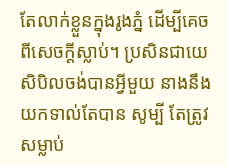តែលាក់ខ្លួនក្នុងរូងភ្នំ ដើម្បីគេចពីសេចក្ដីស្លាប់។ ប្រសិនជាយេសិបិលចង់បានអ្វីមួយ នាងនឹងយកទាល់តែបាន សូម្បី តែត្រូវសម្លាប់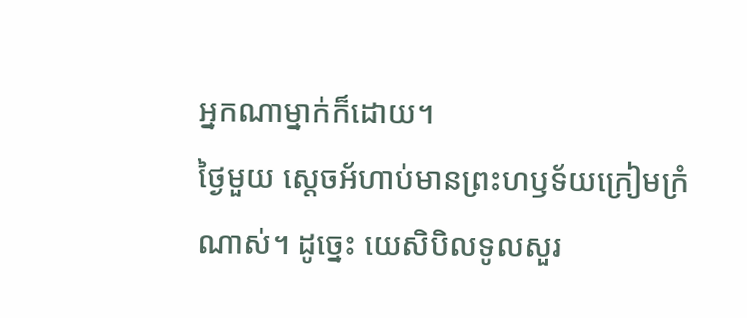អ្នកណាម្នាក់ក៏ដោយ។
ថ្ងៃមួយ ស្តេចអ័ហាប់មានព្រះហឫទ័យក្រៀមក្រំណាស់។ ដូច្នេះ យេសិបិលទូលសួរ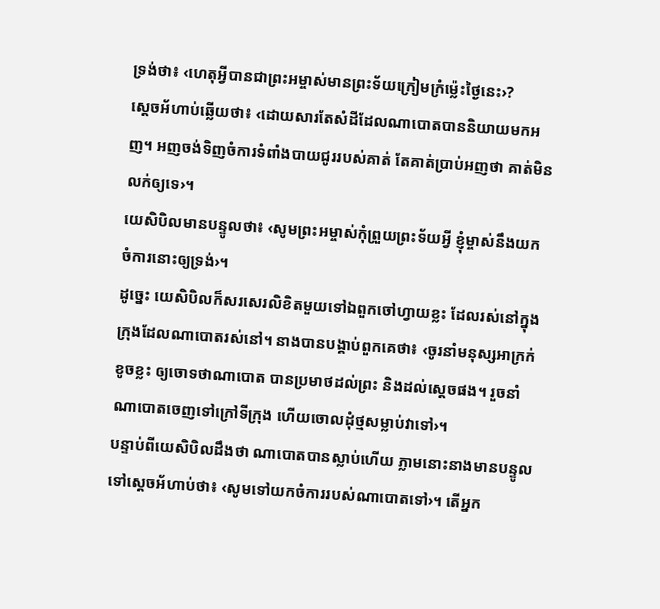ទ្រង់ថា៖ ‹ហេតុអ្វីបានជាព្រះអម្ចាស់មានព្រះទ័យក្រៀមក្រំម្ល៉េះថ្ងៃនេះ›?
ស្តេចអ័ហាប់ឆ្លើយថា៖ ‹ដោយសារតែសំដីដែលណាបោតបាននិយាយមកអញ។ អញចង់ទិញចំការទំពាំងបាយជូររបស់គាត់ តែគាត់ប្រាប់អញថា គាត់មិនលក់ឲ្យទេ›។
យេសិបិលមានបន្ទូលថា៖ ‹សូមព្រះអម្ចាស់កុំព្រួយព្រះទ័យអ្វី ខ្ញុំម្ចាស់នឹងយកចំការនោះឲ្យទ្រង់›។
ដូច្នេះ យេសិបិលក៏សរសេរលិខិតមួយទៅឯពួកចៅហ្វាយខ្លះ ដែលរស់នៅក្នុងក្រុងដែលណាបោតរស់នៅ។ នាងបានបង្គាប់ពួកគេថា៖ ‹ចូរនាំមនុស្សអាក្រក់ខូចខ្លះ ឲ្យចោទថាណាបោត បានប្រមាថដល់ព្រះ និងដល់ស្តេចផង។ រួចនាំណាបោតចេញទៅក្រៅទីក្រុង ហើយចោលដុំថ្មសម្លាប់វាទៅ›។
បន្ទាប់ពីយេសិបិលដឹងថា ណាបោតបានស្លាប់ហើយ ភ្លាមនោះនាងមានបន្ទូលទៅស្តេចអ័ហាប់ថា៖ ‹សូមទៅយកចំការរបស់ណាបោតទៅ›។ តើអ្នក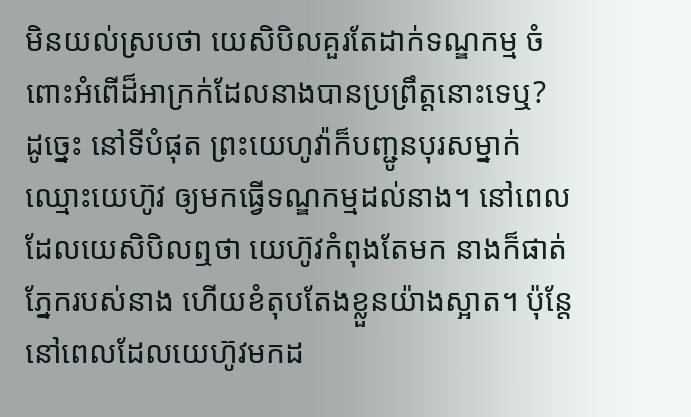មិនយល់ស្របថា យេសិបិលគួរតែដាក់ទណ្ឌកម្ម ចំពោះអំពើដ៏អាក្រក់ដែលនាងបានប្រព្រឹត្តនោះទេឬ?
ដូច្នេះ នៅទីបំផុត ព្រះយេហូវ៉ាក៏បញ្ជូនបុរសម្នាក់ឈ្មោះយេហ៊ូវ ឲ្យមកធ្វើទណ្ឌកម្មដល់នាង។ នៅពេលដែលយេសិបិលឮថា យេហ៊ូវកំពុងតែមក នាងក៏ផាត់ភ្នែករបស់នាង ហើយខំតុបតែងខ្លួនយ៉ាងស្អាត។ ប៉ុន្តែ នៅពេលដែលយេហ៊ូវមកដ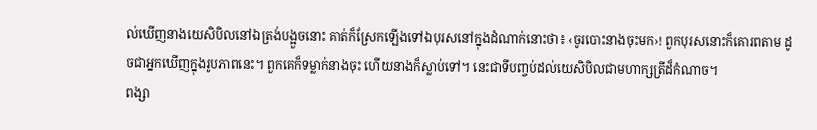ល់ឃើញនាងយេសិបិលនៅឯត្រង់បង្អួចនោះ គាត់ក៏ស្រែកឡើងទៅឯបុរសនៅក្នុងដំណាក់នោះថា៖ ‹ចូរបោះនាងចុះមក›! ពួកបុរសនោះក៏គោរពតាម ដូចជាអ្នកឃើញក្នុងរូបភាពនេះ។ ពួកគេក៏ទម្លាក់នាងចុះ ហើយនាងក៏ស្លាប់ទៅ។ នេះជាទីបញ្ចប់ដល់យេសិបិលជាមហាក្សត្រីដ៏កំណាច។
ពង្សា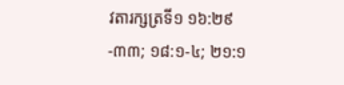វតារក្សត្រទី១ ១៦:២៩-៣៣; ១៨:១-៤; ២១:១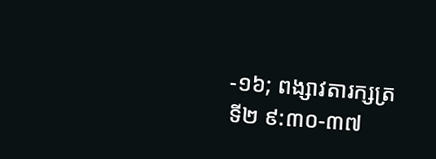-១៦; ពង្សាវតារក្សត្រទី២ ៩:៣០-៣៧